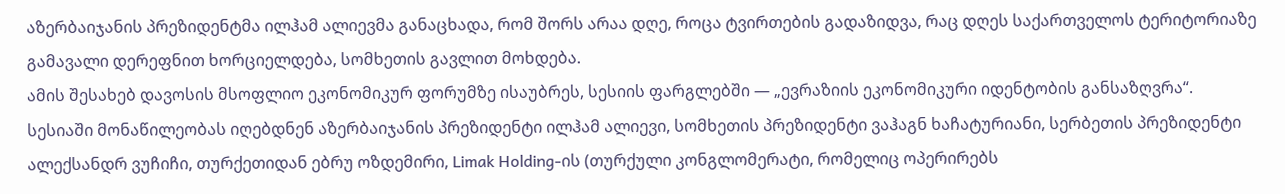აზერბაიჯანის პრეზიდენტმა ილჰამ ალიევმა განაცხადა, რომ შორს არაა დღე, როცა ტვირთების გადაზიდვა, რაც დღეს საქართველოს ტერიტორიაზე გამავალი დერეფნით ხორციელდება, სომხეთის გავლით მოხდება.
ამის შესახებ დავოსის მსოფლიო ეკონომიკურ ფორუმზე ისაუბრეს, სესიის ფარგლებში — „ევრაზიის ეკონომიკური იდენტობის განსაზღვრა“. სესიაში მონაწილეობას იღებდნენ აზერბაიჯანის პრეზიდენტი ილჰამ ალიევი, სომხეთის პრეზიდენტი ვაჰაგნ ხაჩატურიანი, სერბეთის პრეზიდენტი ალექსანდრ ვუჩიჩი, თურქეთიდან ებრუ ოზდემირი, Limak Holding-ის (თურქული კონგლომერატი, რომელიც ოპერირებს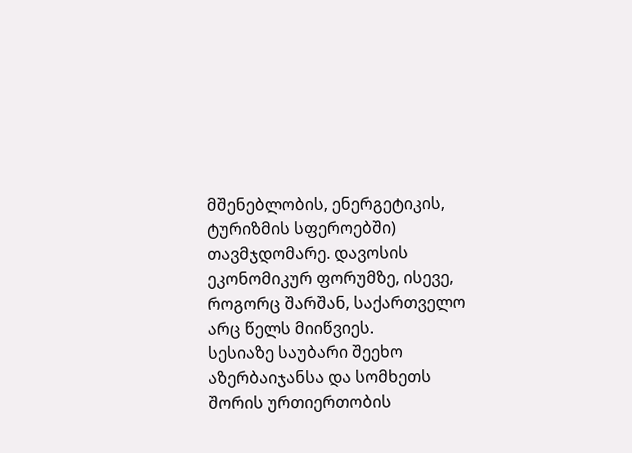მშენებლობის, ენერგეტიკის, ტურიზმის სფეროებში) თავმჯდომარე. დავოსის ეკონომიკურ ფორუმზე, ისევე, როგორც შარშან, საქართველო არც წელს მიიწვიეს.
სესიაზე საუბარი შეეხო აზერბაიჯანსა და სომხეთს შორის ურთიერთობის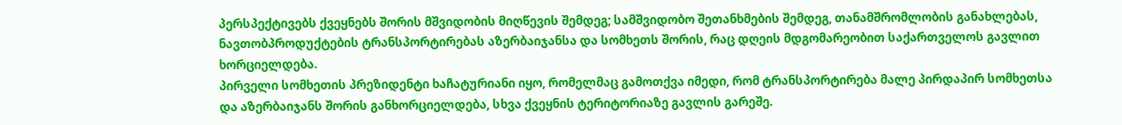პერსპექტივებს ქვეყნებს შორის მშვიდობის მიღწევის შემდეგ; სამშვიდობო შეთანხმების შემდეგ, თანამშრომლობის განახლებას, ნავთობპროდუქტების ტრანსპორტირებას აზერბაიჯანსა და სომხეთს შორის, რაც დღეის მდგომარეობით საქართველოს გავლით ხორციელდება.
პირველი სომხეთის პრეზიდენტი ხაჩატურიანი იყო, რომელმაც გამოთქვა იმედი, რომ ტრანსპორტირება მალე პირდაპირ სომხეთსა და აზერბაიჯანს შორის განხორციელდება, სხვა ქვეყნის ტერიტორიაზე გავლის გარეშე.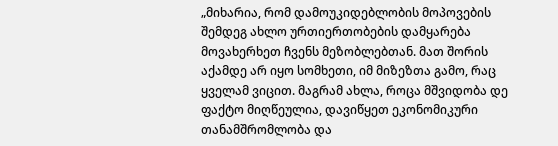„მიხარია, რომ დამოუკიდებლობის მოპოვების შემდეგ ახლო ურთიერთობების დამყარება მოვახერხეთ ჩვენს მეზობლებთან. მათ შორის აქამდე არ იყო სომხეთი, იმ მიზეზთა გამო, რაც ყველამ ვიცით. მაგრამ ახლა, როცა მშვიდობა დე ფაქტო მიღწეულია, დავიწყეთ ეკონომიკური თანამშრომლობა და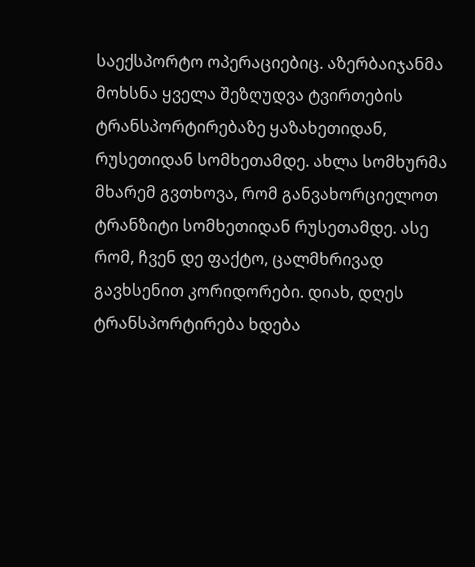საექსპორტო ოპერაციებიც. აზერბაიჯანმა მოხსნა ყველა შეზღუდვა ტვირთების ტრანსპორტირებაზე ყაზახეთიდან, რუსეთიდან სომხეთამდე. ახლა სომხურმა მხარემ გვთხოვა, რომ განვახორციელოთ ტრანზიტი სომხეთიდან რუსეთამდე. ასე რომ, ჩვენ დე ფაქტო, ცალმხრივად გავხსენით კორიდორები. დიახ, დღეს ტრანსპორტირება ხდება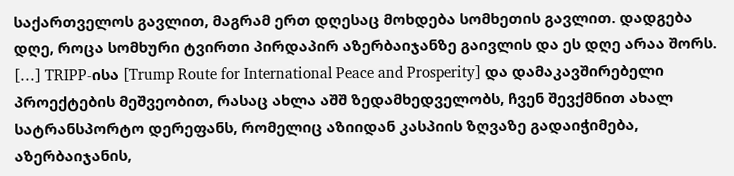საქართველოს გავლით, მაგრამ ერთ დღესაც მოხდება სომხეთის გავლით. დადგება დღე, როცა სომხური ტვირთი პირდაპირ აზერბაიჯანზე გაივლის და ეს დღე არაა შორს.
[…] TRIPP-ისა [Trump Route for International Peace and Prosperity] და დამაკავშირებელი პროექტების მეშვეობით, რასაც ახლა აშშ ზედამხედველობს, ჩვენ შევქმნით ახალ სატრანსპორტო დერეფანს, რომელიც აზიიდან კასპიის ზღვაზე გადაიჭიმება, აზერბაიჯანის,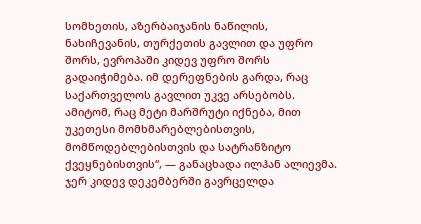სომხეთის, აზერბაიჯანის ნაწილის, ნახიჩევანის, თურქეთის გავლით და უფრო შორს, ევროპაში კიდევ უფრო შორს გადაიჭიმება. იმ დერეფნების გარდა, რაც საქართველოს გავლით უკვე არსებობს. ამიტომ, რაც მეტი მარშრუტი იქნება, მით უკეთესი მომხმარებლებისთვის, მომწოდებლებისთვის და სატრანზიტო ქვეყნებისთვის“, — განაცხადა ილჰან ალიევმა.
ჯერ კიდევ დეკემბერში გავრცელდა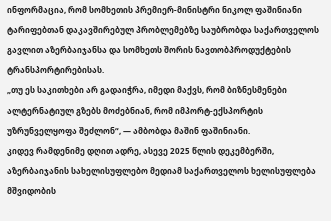ინფორმაცია, რომ სომხეთის პრემიერ-მინისტრი ნიკოლ ფაშინიანი ტარიფებთან დაკავშირებულ პრობლემებზე საუბრობდა საქართველოს გავლით აზერბაიჯანსა და სომხეთს შორის ნავთობპროდუქტების ტრანსპორტირებისას.
„თუ ეს საკითხები არ გადაიჭრა, იმედი მაქვს, რომ ბიზნესმენები ალტერნატიულ გზებს მოძებნიან, რომ იმპორტ-ექსპორტის უზრუნველყოფა შეძლონ“, — ამბობდა მაშინ ფაშინიანი.
კიდევ რამდენიმე დღით ადრე, ასევე 2025 წლის დეკემბერში, აზერბაიჯანის სახელისუფლებო მედიამ საქართველოს ხელისუფლება მშვიდობის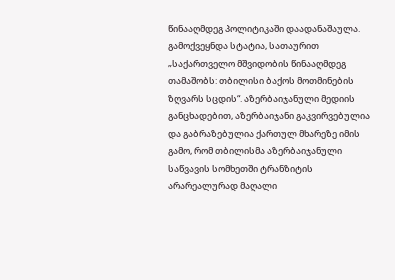წინააღმდეგ პოლიტიკაში დაადანაშაულა. გამოქვეყნდა სტატია, სათაურით „საქართველო მშვიდობის წინააღმდეგ თამაშობს: თბილისი ბაქოს მოთმინების ზღვარს სცდის“. აზერბაიჯანული მედიის განცხადებით, აზერბაიჯანი გაკვირვებულია და გაბრაზებულია ქართულ მხარეზე იმის გამო, რომ თბილისმა აზერბაიჯანული საწვავის სომხეთში ტრანზიტის არარეალურად მაღალი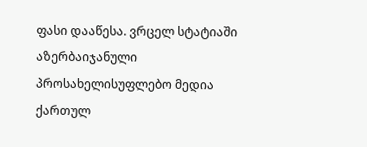ფასი დააწესა. ვრცელ სტატიაში აზერბაიჯანული პროსახელისუფლებო მედია ქართულ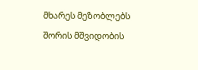მხარეს მეზობლებს შორის მშვიდობის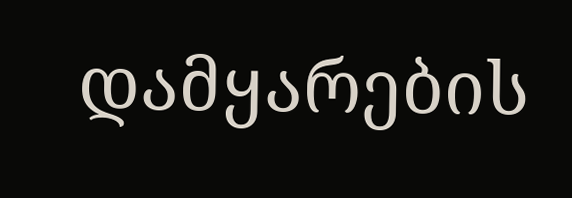დამყარების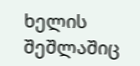ხელის შეშლაშიც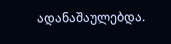ადანაშაულებდა.